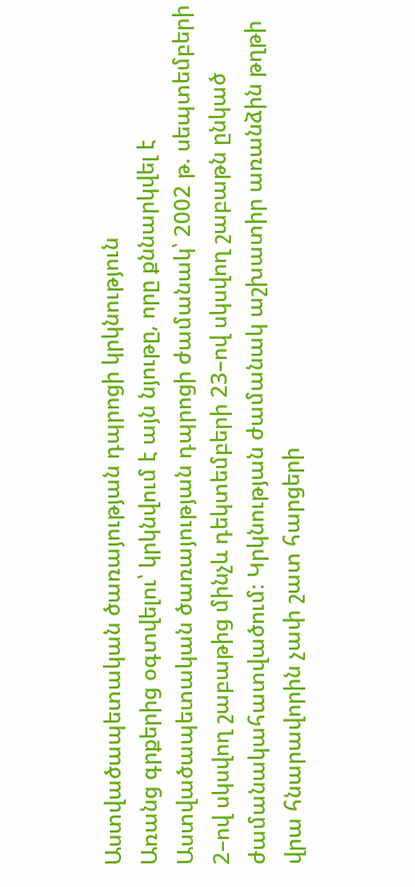Աստվածապետական ծառայության դպրոցի կրկնություն
Առանց գրքերից օգտվելու՝ կրկնվում է այն նյութը, որը քննարկվել է Աստվածապետական ծառայության դպրոցի ժամանակ՝ 2002 թ. սեպտեմբերի 2–ով սկսվող շաբաթից մինչև դեկտեմբերի 23–ով սկսվող շաբաթն ընկած ժամանակահատվածում։ Կրկնության ժամանակ աշխատիր առանձին թղթի վրա հնարավորին չափ շատ հարցերի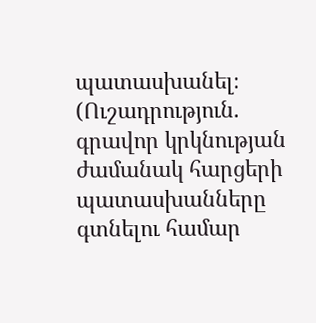պատասխանել։
(Ուշադրություն. գրավոր կրկնության ժամանակ հարցերի պատասխանները գտնելու համար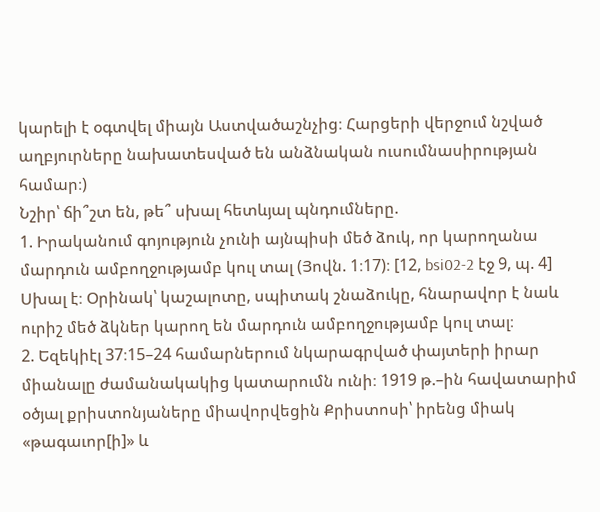կարելի է օգտվել միայն Աստվածաշնչից։ Հարցերի վերջում նշված աղբյուրները նախատեսված են անձնական ուսումնասիրության համար։)
Նշիր՝ ճի՞շտ են, թե՞ սխալ հետևյալ պնդումները.
1. Իրականում գոյություն չունի այնպիսի մեծ ձուկ, որ կարողանա մարդուն ամբողջությամբ կուլ տալ (Յովն. 1։17)։ [12, bsi02-2 էջ 9, պ. 4] Սխալ է։ Օրինակ՝ կաշալոտը, սպիտակ շնաձուկը, հնարավոր է նաև ուրիշ մեծ ձկներ կարող են մարդուն ամբողջությամբ կուլ տալ։
2. Եզեկիէլ 37։15–24 համարներում նկարագրված փայտերի իրար միանալը ժամանակակից կատարումն ունի։ 1919 թ.–ին հավատարիմ օծյալ քրիստոնյաները միավորվեցին Քրիստոսի՝ իրենց միակ «թագաւոր[ի]» և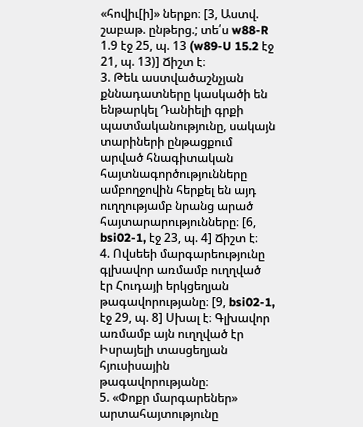«հովիւ[ի]» ներքո։ [3, Աստվ. շաբաթ. ընթերց.; տե՛ս w88-R 1.9 էջ 25, պ. 13 (w89-U 15.2 էջ 21, պ. 13)] Ճիշտ է։
3. Թեև աստվածաշնչյան քննադատները կասկածի են ենթարկել Դանիելի գրքի պատմականությունը, սակայն տարիների ընթացքում արված հնագիտական հայտնագործությունները ամբողջովին հերքել են այդ ուղղությամբ նրանց արած հայտարարությունները։ [6, bsi02-1, էջ 23, պ. 4] Ճիշտ է։
4. Ովսեեի մարգարեությունը գլխավոր առմամբ ուղղված էր Հուդայի երկցեղյան թագավորությանը։ [9, bsi02-1, էջ 29, պ. 8] Սխալ է։ Գլխավոր առմամբ այն ուղղված էր Իսրայելի տասցեղյան հյուսիսային թագավորությանը։
5. «Փոքր մարգարեներ» արտահայտությունը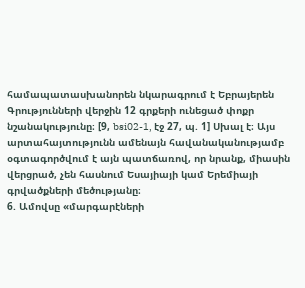համապատասխանորեն նկարագրում է Եբրայերեն Գրությունների վերջին 12 գրքերի ունեցած փոքր նշանակությունը։ [9, bsi02-1, էջ 27, պ. 1] Սխալ է։ Այս արտահայտությունն ամենայն հավանականությամբ օգտագործվում է այն պատճառով, որ նրանք, միասին վերցրած, չեն հասնում Եսայիայի կամ Երեմիայի գրվածքների մեծությանը։
6. Ամովսը «մարգարէների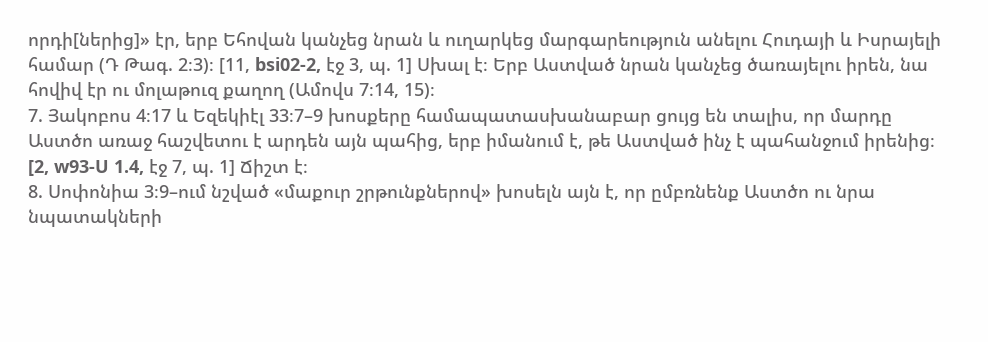որդի[ներից]» էր, երբ Եհովան կանչեց նրան և ուղարկեց մարգարեություն անելու Հուդայի և Իսրայելի համար (Դ Թագ. 2։3)։ [11, bsi02-2, էջ 3, պ. 1] Սխալ է։ Երբ Աստված նրան կանչեց ծառայելու իրեն, նա հովիվ էր ու մոլաթուզ քաղող (Ամովս 7։14, 15)։
7. Յակոբոս 4։17 և Եզեկիէլ 33։7–9 խոսքերը համապատասխանաբար ցույց են տալիս, որ մարդը Աստծո առաջ հաշվետու է արդեն այն պահից, երբ իմանում է, թե Աստված ինչ է պահանջում իրենից։ [2, w93-U 1.4, էջ 7, պ. 1] Ճիշտ է։
8. Սոփոնիա 3։9–ում նշված «մաքուր շրթունքներով» խոսելն այն է, որ ըմբռնենք Աստծո ու նրա նպատակների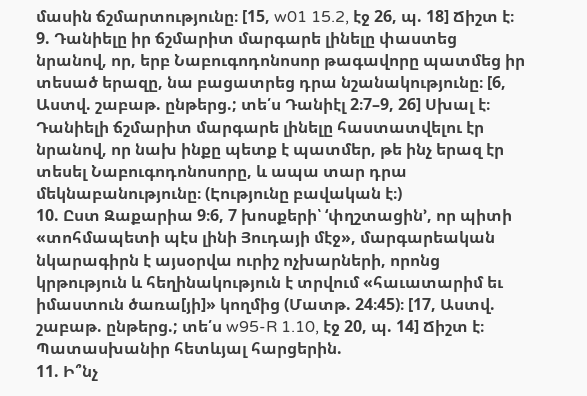մասին ճշմարտությունը։ [15, w01 15.2, էջ 26, պ. 18] Ճիշտ է։
9. Դանիելը իր ճշմարիտ մարգարե լինելը փաստեց նրանով, որ, երբ Նաբուգոդոնոսոր թագավորը պատմեց իր տեսած երազը, նա բացատրեց դրա նշանակությունը։ [6, Աստվ. շաբաթ. ընթերց.; տե՛ս Դանիէլ 2։7–9, 26] Սխալ է։ Դանիելի ճշմարիտ մարգարե լինելը հաստատվելու էր նրանով, որ նախ ինքը պետք է պատմեր, թե ինչ երազ էր տեսել Նաբուգոդոնոսորը, և ապա տար դրա մեկնաբանությունը։ (Էությունը բավական է։)
10. Ըստ Զաքարիա 9։6, 7 խոսքերի՝ ‘փղշտացին’, որ պիտի «տոհմապետի պէս լինի Յուդայի մէջ», մարգարեական նկարագիրն է այսօրվա ուրիշ ոչխարների, որոնց կրթություն և հեղինակություն է տրվում «հաւատարիմ եւ իմաստուն ծառա[յի]» կողմից (Մատթ. 24։45)։ [17, Աստվ. շաբաթ. ընթերց.; տե՛ս w95-R 1.10, էջ 20, պ. 14] Ճիշտ է։
Պատասխանիր հետևյալ հարցերին.
11. Ի՞նչ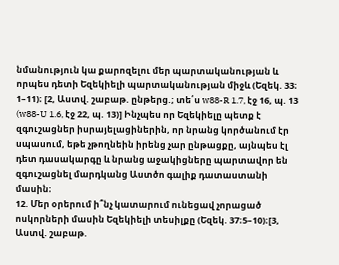նմանություն կա քարոզելու մեր պարտականության և որպես դետի Եզեկիելի պարտականության միջև (Եզեկ. 33։ 1–11)։ [2, Աստվ. շաբաթ. ընթերց.; տե՛ս w88-R 1.7, էջ 16, պ. 13 (w88-U 1.6, էջ 22, պ. 13)] Ինչպես որ Եզեկիելը պետք է զգուշացներ իսրայելացիներին, որ նրանց կործանում էր սպասում, եթե չթողնեին իրենց չար ընթացքը, այնպես էլ դետ դասակարգը և նրանց աջակիցները պարտավոր են զգուշացնել մարդկանց Աստծո գալիք դատաստանի մասին։
12. Մեր օրերում ի՞նչ կատարում ունեցավ չորացած ոսկորների մասին Եզեկիելի տեսիլքը (Եզեկ. 37։5–10)։[3, Աստվ. շաբաթ.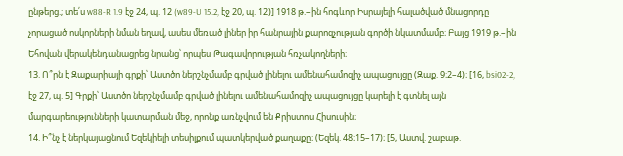ընթերց.; տե՛ս w88-R 1.9 էջ 24, պ. 12 (w89-U 15.2, էջ 20, պ. 12)] 1918 թ.–ին հոգևոր Իսրայելի հալածված մնացորդը չորացած ոսկորների նման եղավ, ասես մեռած լիներ իր հանրային քարոզչության գործի նկատմամբ։ Բայց 1919 թ.–ին Եհովան վերակենդանացրեց նրանց՝ որպես Թագավորության հռչակողների։
13. Ո՞րն է Զաքարիայի գրքի՝ Աստծո ներշնչմամբ գրված լինելու ամենահամոզիչ ապացույցը (Զաք. 9։2–4)։ [16, bsi02-2, էջ 27, պ. 5] Գրքի՝ Աստծո ներշնչմամբ գրված լինելու ամենահամոզիչ ապացույցը կարելի է գտնել այն մարգարեությունների կատարման մեջ, որոնք առնչվում են Քրիստոս Հիսուսին։
14. Ի՞նչ է ներկայացնում Եզեկիելի տեսիլքում պատկերված քաղաքը։ (Եզեկ. 48։15–17)։ [5, Աստվ. շաբաթ.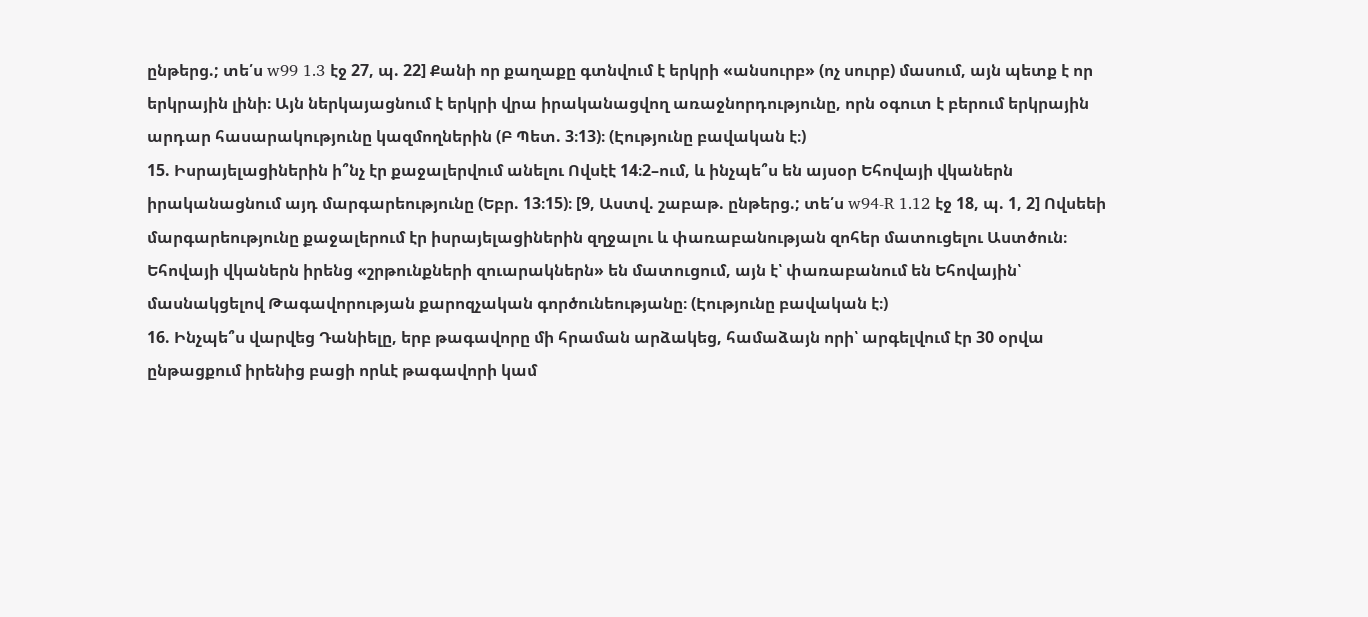ընթերց.; տե՛ս w99 1.3 էջ 27, պ. 22] Քանի որ քաղաքը գտնվում է երկրի «անսուրբ» (ոչ սուրբ) մասում, այն պետք է որ երկրային լինի։ Այն ներկայացնում է երկրի վրա իրականացվող առաջնորդությունը, որն օգուտ է բերում երկրային արդար հասարակությունը կազմողներին (Բ Պետ. 3։13)։ (Էությունը բավական է։)
15. Իսրայելացիներին ի՞նչ էր քաջալերվում անելու Ովսէէ 14։2–ում, և ինչպե՞ս են այսօր Եհովայի վկաներն իրականացնում այդ մարգարեությունը (Եբր. 13։15)։ [9, Աստվ. շաբաթ. ընթերց.; տե՛ս w94-R 1.12 էջ 18, պ. 1, 2] Ովսեեի մարգարեությունը քաջալերում էր իսրայելացիներին զղջալու և փառաբանության զոհեր մատուցելու Աստծուն։ Եհովայի վկաներն իրենց «շրթունքների զուարակներն» են մատուցում, այն է՝ փառաբանում են Եհովային՝ մասնակցելով Թագավորության քարոզչական գործունեությանը։ (Էությունը բավական է։)
16. Ինչպե՞ս վարվեց Դանիելը, երբ թագավորը մի հրաման արձակեց, համաձայն որի՝ արգելվում էր 30 օրվա ընթացքում իրենից բացի որևէ թագավորի կամ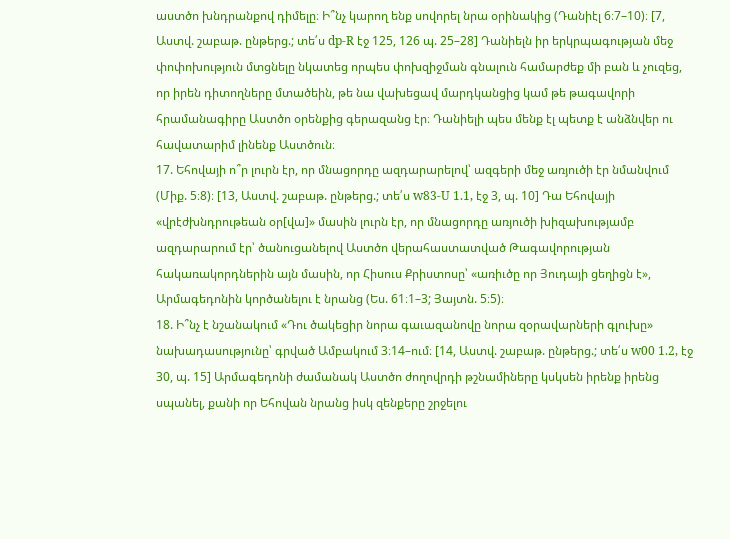աստծո խնդրանքով դիմելը։ Ի՞նչ կարող ենք սովորել նրա օրինակից (Դանիէլ 6։7–10)։ [7, Աստվ. շաբաթ. ընթերց.; տե՛ս dp-R էջ 125, 126 պ. 25–28] Դանիելն իր երկրպագության մեջ փոփոխություն մտցնելը նկատեց որպես փոխզիջման գնալուն համարժեք մի բան և չուզեց, որ իրեն դիտողները մտածեին, թե նա վախեցավ մարդկանցից կամ թե թագավորի հրամանագիրը Աստծո օրենքից գերազանց էր։ Դանիելի պես մենք էլ պետք է անձնվեր ու հավատարիմ լինենք Աստծուն։
17. Եհովայի ո՞ր լուրն էր, որ մնացորդը ազդարարելով՝ ազգերի մեջ առյուծի էր նմանվում (Միք. 5։8)։ [13, Աստվ. շաբաթ. ընթերց.; տե՛ս w83-U 1.1, էջ 3, պ. 10] Դա Եհովայի «վրէժխնդրութեան օր[վա]» մասին լուրն էր, որ մնացորդը առյուծի խիզախությամբ ազդարարում էր՝ ծանուցանելով Աստծո վերահաստատված Թագավորության հակառակորդներին այն մասին, որ Հիսուս Քրիստոսը՝ «առիւծը որ Յուդայի ցեղիցն է», Արմագեդոնին կործանելու է նրանց (Ես. 61։1–3; Յայտն. 5։5)։
18. Ի՞նչ է նշանակում «Դու ծակեցիր նորա գաւազանովը նորա զօրավարների գլուխը» նախադասությունը՝ գրված Ամբակում 3։14–ում։ [14, Աստվ. շաբաթ. ընթերց.; տե՛ս w00 1.2, էջ 30, պ. 15] Արմագեդոնի ժամանակ Աստծո ժողովրդի թշնամիները կսկսեն իրենք իրենց սպանել, քանի որ Եհովան նրանց իսկ զենքերը շրջելու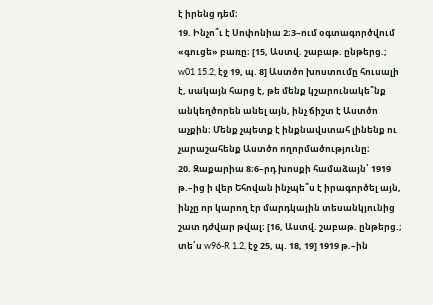է իրենց դեմ։
19. Ինչո՞ւ է Սոփոնիա 2։3–ում օգտագործվում «գուցե» բառը։ [15, Աստվ. շաբաթ. ընթերց.; w01 15.2, էջ 19, պ. 8] Աստծո խոստումը հուսալի է, սակայն հարց է, թե մենք կշարունակե՞նք անկեղծորեն անել այն, ինչ ճիշտ է Աստծո աչքին։ Մենք չպետք է ինքնավստահ լինենք ու չարաշահենք Աստծո ողորմածությունը։
20. Զաքարիա 8։6–րդ խոսքի համաձայն՝ 1919 թ.–ից ի վեր Եհովան ինչպե՞ս է իրագործել այն, ինչը որ կարող էր մարդկային տեսանկյունից շատ դժվար թվալ։ [16, Աստվ. շաբաթ. ընթերց.; տե՛ս w96-R 1.2, էջ 25, պ. 18, 19] 1919 թ.–ին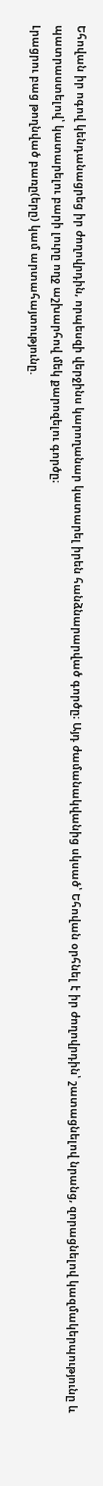Եհովան իր ոգով կենդանացրեց իր ժողովրդին, որպեսզի վերջինս կարողանար կատարել իրեն հանձնարարված գործը։ Այդ ժամանակվանից սկսած՝ Եհովան օրհնել է իր ժողովրդին՝ շատացնելով նրանց, զորացնելով կազմակերպությունը և պատրաստելով՝ կատարելու բարի լուրը ողջ աշխարհով մեկ քարոզելու գործը։
Լրացրու բաց թողնված բառը(երը) կամ արտահայտությունը.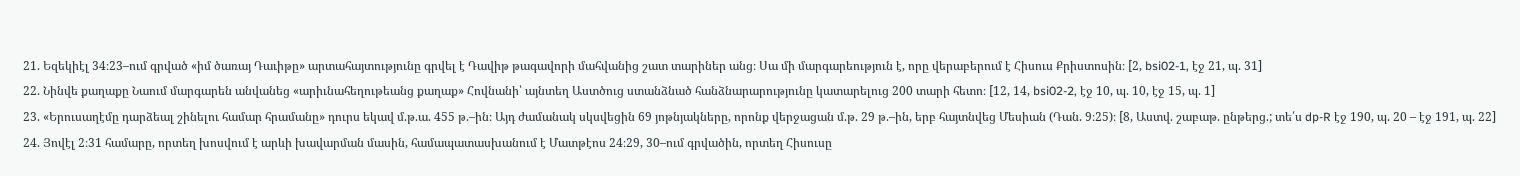21. Եզեկիէլ 34։23–ում գրված «իմ ծառայ Դաւիթը» արտահայտությունը գրվել է Դավիթ թագավորի մահվանից շատ տարիներ անց։ Սա մի մարգարեություն է, որը վերաբերում է Հիսուս Քրիստոսին։ [2, bsi02-1, էջ 21, պ. 31]
22. Նինվե քաղաքը Նաում մարգարեն անվանեց «արիւնահեղութեանց քաղաք» Հովնանի՝ այնտեղ Աստծուց ստանձնած հանձնարարությունը կատարելուց 200 տարի հետո։ [12, 14, bsi02-2, էջ 10, պ. 10, էջ 15, պ. 1]
23. «Երուսաղէմը դարձեալ շինելու համար հրամանը» դուրս եկավ մ.թ.ա. 455 թ.–ին։ Այդ ժամանակ սկսվեցին 69 յոթնյակները, որոնք վերջացան մ.թ. 29 թ.–ին, երբ հայտնվեց Մեսիան (Դան. 9։25)։ [8, Աստվ. շաբաթ. ընթերց.; տե՛ս dp-R էջ 190, պ. 20 – էջ 191, պ. 22]
24. Յովէլ 2։31 համարը, որտեղ խոսվում է արևի խավարման մասին, համապատասխանում է Մատթէոս 24։29, 30–ում գրվածին, որտեղ Հիսուսը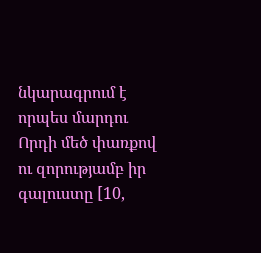նկարագրում է որպես մարդու Որդի մեծ փառքով ու զորությամբ իր գալուստը [10,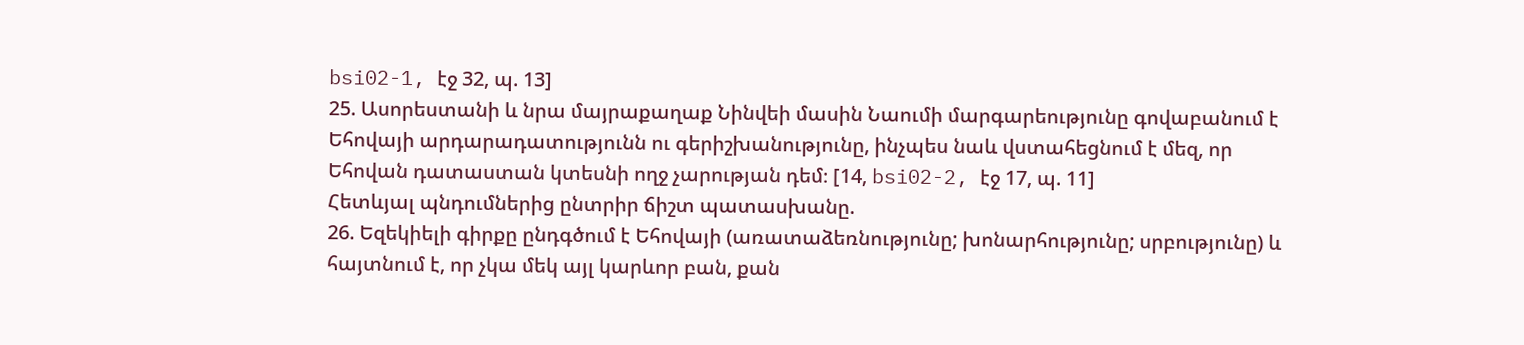bsi02-1, էջ 32, պ. 13]
25. Ասորեստանի և նրա մայրաքաղաք Նինվեի մասին Նաումի մարգարեությունը գովաբանում է Եհովայի արդարադատությունն ու գերիշխանությունը, ինչպես նաև վստահեցնում է մեզ, որ Եհովան դատաստան կտեսնի ողջ չարության դեմ։ [14, bsi02-2, էջ 17, պ. 11]
Հետևյալ պնդումներից ընտրիր ճիշտ պատասխանը.
26. Եզեկիելի գիրքը ընդգծում է Եհովայի (առատաձեռնությունը; խոնարհությունը; սրբությունը) և հայտնում է, որ չկա մեկ այլ կարևոր բան, քան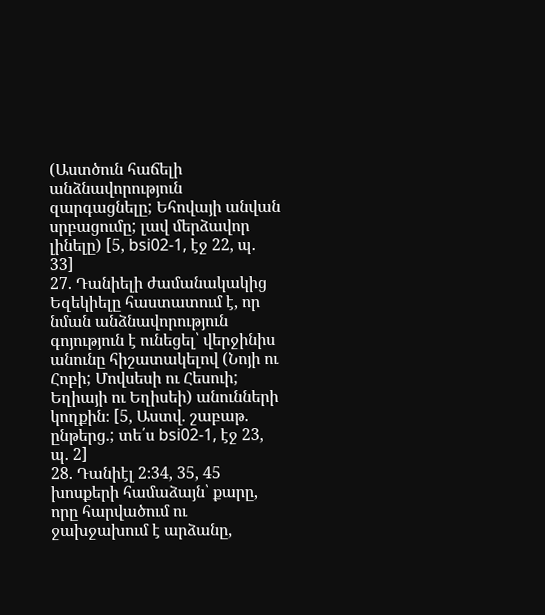(Աստծուն հաճելի անձնավորություն զարգացնելը; Եհովայի անվան սրբացումը; լավ մերձավոր լինելը) [5, bsi02-1, էջ 22, պ. 33]
27. Դանիելի ժամանակակից Եզեկիելը հաստատում է, որ նման անձնավորություն գոյություն է ունեցել՝ վերջինիս անունը հիշատակելով (Նոյի ու Հոբի; Մովսեսի ու Հեսուի; Եղիայի ու Եղիսեի) անունների կողքին։ [5, Աստվ. շաբաթ. ընթերց.; տե՛ս bsi02-1, էջ 23, պ. 2]
28. Դանիէլ 2։34, 35, 45 խոսքերի համաձայն՝ քարը, որը հարվածում ու ջախջախում է արձանը,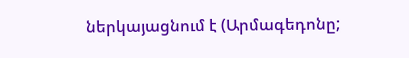ներկայացնում է (Արմագեդոնը;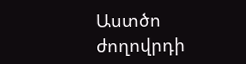Աստծո ժողովրդի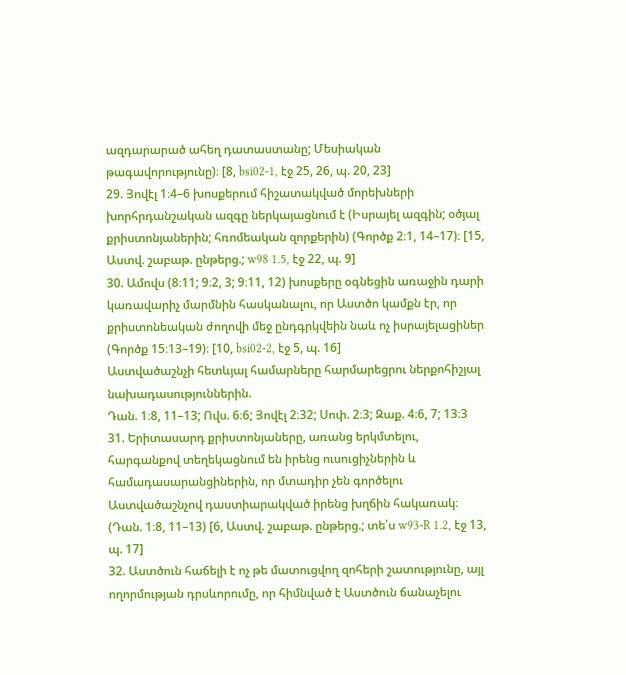ազդարարած ահեղ դատաստանը; Մեսիական թագավորությունը)։ [8, bsi02-1, էջ 25, 26, պ. 20, 23]
29. Յովէլ 1։4–6 խոսքերում հիշատակված մորեխների խորհրդանշական ազգը ներկայացնում է (Իսրայել ազգին; օծյալ քրիստոնյաներին; հռոմեական զորքերին) (Գործք 2։1, 14–17)։ [15, Աստվ. շաբաթ. ընթերց.; w98 1.5, էջ 22, պ. 9]
30. Ամովս (8։11; 9։2, 3; 9։11, 12) խոսքերը օգնեցին առաջին դարի կառավարիչ մարմնին հասկանալու, որ Աստծո կամքն էր, որ քրիստոնեական ժողովի մեջ ընդգրկվեին նաև ոչ իսրայելացիներ (Գործք 15։13–19)։ [10, bsi02-2, էջ 5, պ. 16]
Աստվածաշնչի հետևյալ համարները հարմարեցրու ներքոհիշյալ նախադասություններին.
Դան. 1։8, 11–13; Ովս. 6։6; Յովէլ 2։32; Սոփ. 2։3; Զաք. 4։6, 7; 13։3
31. Երիտասարդ քրիստոնյաները, առանց երկմտելու, հարգանքով տեղեկացնում են իրենց ուսուցիչներին և համադասարանցիներին, որ մտադիր չեն գործելու Աստվածաշնչով դաստիարակված իրենց խղճին հակառակ։ (Դան. 1։8, 11–13) [6, Աստվ. շաբաթ. ընթերց.; տե՛ս w93-R 1.2, էջ 13, պ. 17]
32. Աստծուն հաճելի է ոչ թե մատուցվող զոհերի շատությունը, այլ ողորմության դրսևորումը, որ հիմնված է Աստծուն ճանաչելու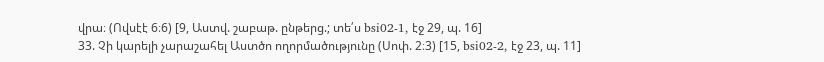վրա։ (Ովսէէ 6։6) [9, Աստվ. շաբաթ. ընթերց.; տե՛ս bsi02-1, էջ 29, պ. 16]
33. Չի կարելի չարաշահել Աստծո ողորմածությունը (Սոփ. 2։3) [15, bsi02-2, էջ 23, պ. 11]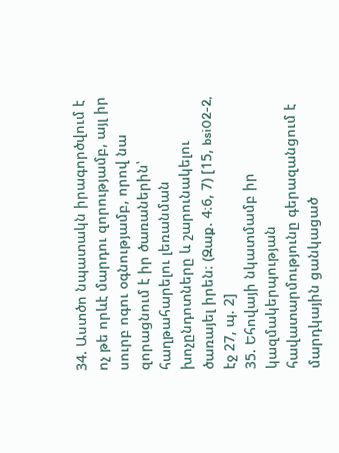34. Աստծո նպատակն իրագործվում է ոչ թե որևէ մարդու զորությամբ, այլ իր սուրբ ոգու օգնությամբ, որով նա զորացնում է իր ծառաներին՝ հաղթահարելու լեռանման խոչընդոտները և շարունակելու ծառայել իրեն։ (Զաք. 4։6, 7) [15, bsi02-2, էջ 27, պ. 2]
35. Եհովայի նկատմամբ իր կազմակերպության հավատարմությունը գերազանցում է մարդկային ցանկացած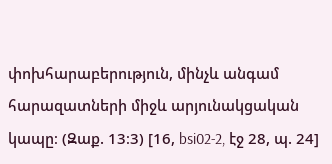փոխհարաբերություն, մինչև անգամ հարազատների միջև արյունակցական կապը։ (Զաք. 13։3) [16, bsi02-2, էջ 28, պ. 24]